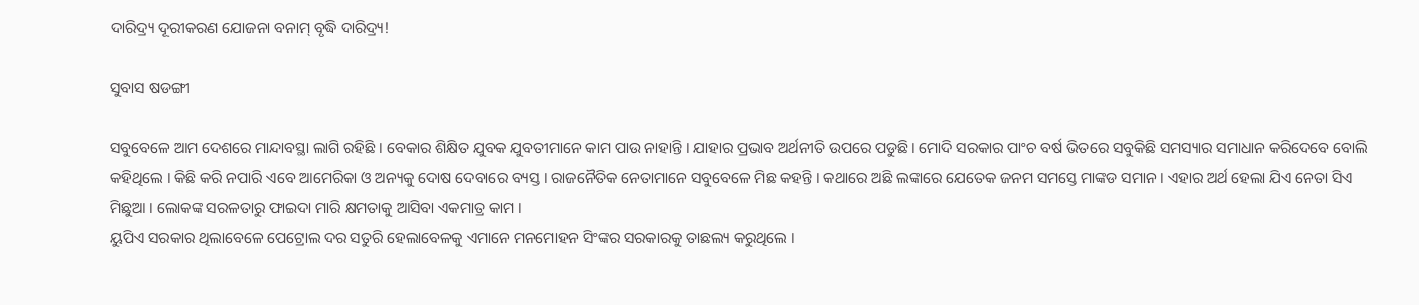ଦାରିଦ୍ର୍ୟ ଦୂରୀକରଣ ଯୋଜନା ବନାମ୍ ବୃଦ୍ଧି ଦାରିଦ୍ର୍ୟ!

ସୁବାସ ଷଡଙ୍ଗୀ

ସବୁବେଳେ ଆମ ଦେଶରେ ମାନ୍ଦାବସ୍ଥା ଲାଗି ରହିଛି । ବେକାର ଶିକ୍ଷିତ ଯୁବକ ଯୁବତୀମାନେ କାମ ପାଉ ନାହାନ୍ତି । ଯାହାର ପ୍ରଭାବ ଅର୍ଥନୀତି ଉପରେ ପଡୁଛି । ମୋଦି ସରକାର ପାଂଚ ବର୍ଷ ଭିତରେ ସବୁକିଛି ସମସ୍ୟାର ସମାଧାନ କରିଦେବେ ବୋଲି କହିଥିଲେ । କିଛି କରି ନପାରି ଏବେ ଆମେରିକା ଓ ଅନ୍ୟକୁ ଦୋଷ ଦେବାରେ ବ୍ୟସ୍ତ । ରାଜନୈତିକ ନେତାମାନେ ସବୁବେଳେ ମିଛ କହନ୍ତି । କଥାରେ ଅଛି ଲଙ୍କାରେ ଯେତେକ ଜନମ ସମସ୍ତେ ମାଙ୍କଡ ସମାନ । ଏହାର ଅର୍ଥ ହେଲା ଯିଏ ନେତା ସିଏ ମିଛୁଆ । ଲୋକଙ୍କ ସରଳତାରୁ ଫାଇଦା ମାରି କ୍ଷମତାକୁ ଆସିବା ଏକମାତ୍ର କାମ ।
ୟୁପିଏ ସରକାର ଥିଲାବେଳେ ପେଟ୍ରୋଲ ଦର ସତୁରି ହେଲାବେଳକୁ ଏମାନେ ମନମୋହନ ସିଂଙ୍କର ସରକାରକୁ ତାଛଲ୍ୟ କରୁଥିଲେ ।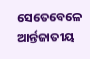ସେତେବେଳେ ଆର୍ନ୍ତଜାତୀୟ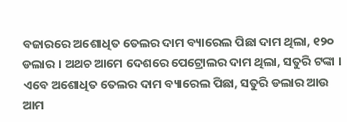ବଜାରରେ ଅଶୋଧିତ ତେଲର ଦାମ ବ୍ୟାରେଲ ପିଛା ଦାମ ଥିଲା, ୧୨୦ ଡଲାର । ଅଥଚ ଆମେ ଦେଶରେ ପେଟ୍ରୋଲର ଦାମ ଥିଲା, ସତୁରି ଟଙ୍କା । ଏବେ ଅଶୋଧିତ ତେଲର ଦାମ ବ୍ୟାରେଲ ପିଛା, ସତୁରି ଡଲାର ଆଉ ଆମ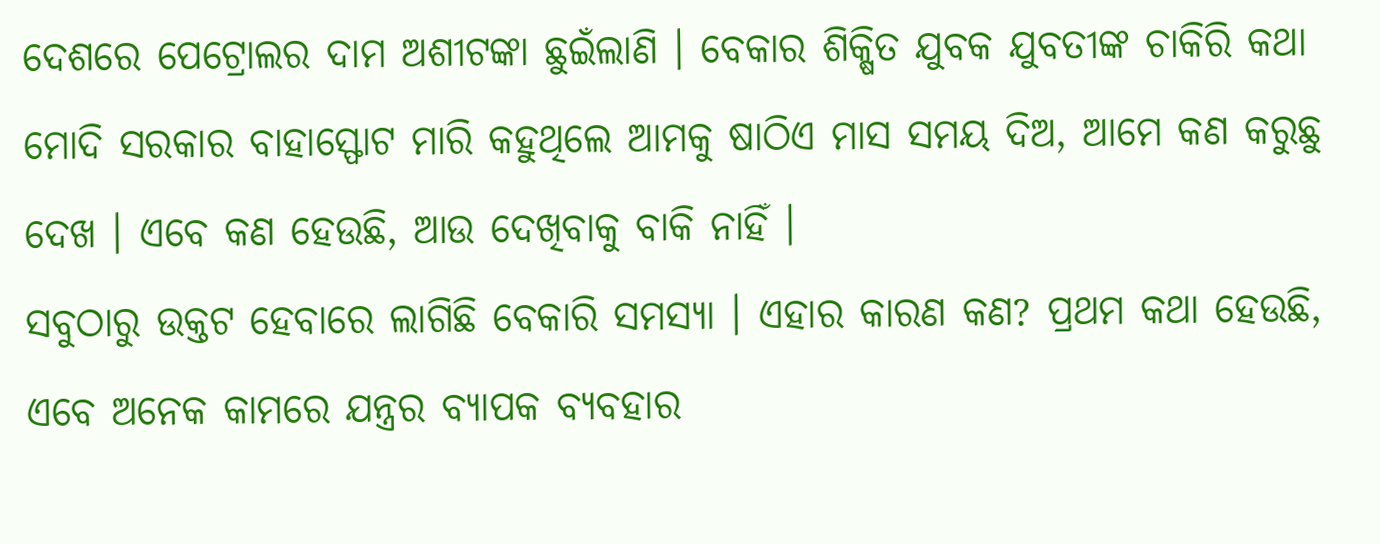ଦେଶରେ ପେଟ୍ରୋଲର ଦାମ ଅଶୀଟଙ୍କା ଛୁଇଁଲାଣି । ବେକାର ଶିକ୍ଷିତ ଯୁବକ ଯୁବତୀଙ୍କ ଚାକିରି କଥା ମୋଦି ସରକାର ବାହାସ୍ଫୋଟ ମାରି କହୁଥିଲେ ଆମକୁ ଷାଠିଏ ମାସ ସମୟ ଦିଅ, ଆମେ କଣ କରୁଛୁ ଦେଖ । ଏବେ କଣ ହେଉଛି, ଆଉ ଦେଖିବାକୁ ବାକି ନାହିଁ ।
ସବୁଠାରୁ ଉକ୍ତଟ ହେବାରେ ଲାଗିଛି ବେକାରି ସମସ୍ୟା । ଏହାର କାରଣ କଣ? ପ୍ରଥମ କଥା ହେଉଛି, ଏବେ ଅନେକ କାମରେ ଯନ୍ତ୍ରର ବ୍ୟାପକ ବ୍ୟବହାର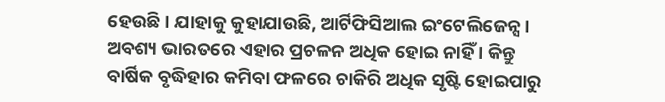ହେଉଛି । ଯାହାକୁ କୁହାଯାଉଛି, ଆର୍ଟିଫିସିଆଲ ଇଂଟେଲିଜେନ୍ସ । ଅବଶ୍ୟ ଭାରତରେ ଏହାର ପ୍ରଚଳନ ଅଧିକ ହୋଇ ନାହିଁ । କିନ୍ତୁ ବାର୍ଷିକ ବୃଦ୍ଧିହାର କମିବା ଫଳରେ ଚାକିରି ଅଧିକ ସୃଷ୍ଟି ହୋଇପାରୁ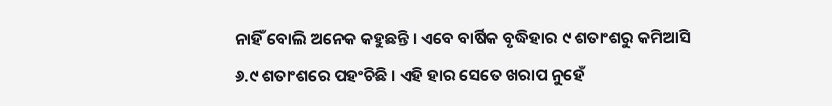ନାହିଁ ବୋଲି ଅନେକ କହୁଛନ୍ତି । ଏବେ ବାର୍ଷିକ ବୃଦ୍ଧିହାର ୯ ଶତାଂଶରୁ କମିଆସି ୬.୯ ଶତାଂଶରେ ପହଂଚିଛି । ଏହି ହାର ସେତେ ଖରାପ ନୁହେଁ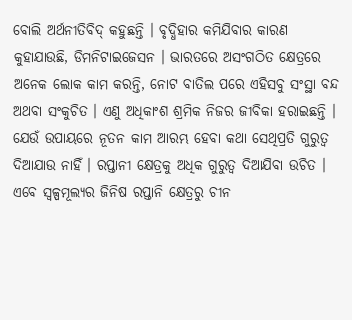ବୋଲି ଅର୍ଥନୀତିବିଦ୍ କହୁଛନ୍ତି । ବୃଦ୍ଧିହାର କମିଯିବାର କାରଣ କୁହାଯାଉଛି, ଡିମନିଟାଇଜେସନ । ଭାରତରେ ଅସଂଗଠିତ କ୍ଷେତ୍ରରେ ଅନେକ ଲୋକ କାମ କରନ୍ତି, ନୋଟ ବାତିଲ ପରେ ଏହିସବୁ ସଂସ୍ଥା ବନ୍ଦ ଅଥବା ସଂକୁଚିତ । ଏଣୁ ଅଧିକାଂଶ ଶ୍ରମିକ ନିଜର ଜୀବିକା ହରାଇଛନ୍ତି ।
ଯେଉଁ ଉପାୟରେ ନୂତନ କାମ ଆରମ୍ଭ ହେବା କଥା ସେଥିପ୍ରତି ଗୁରୁତ୍ୱ ଦିଆଯାଉ ନାହିଁ । ରପ୍ତାନୀ କ୍ଷେତ୍ରକୁ ଅଧିକ ଗୁରୁତ୍ୱ ଦିଆଯିବା ଉଚିତ । ଏବେ ସ୍ୱଳ୍ପମୂଲ୍ୟର ଜିନିଷ ରପ୍ତାନି କ୍ଷେତ୍ରରୁ ଚୀନ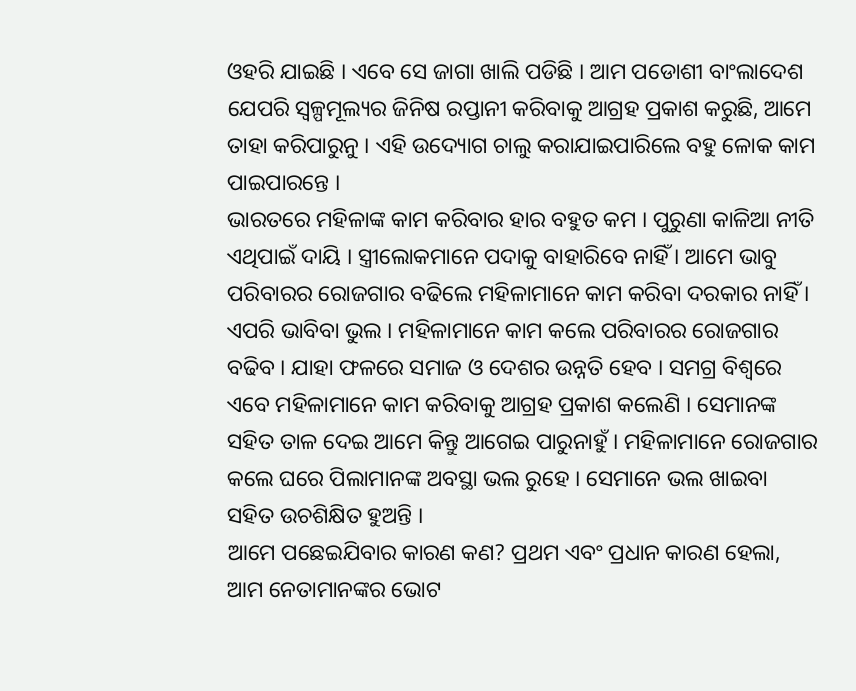ଓହରି ଯାଇଛି । ଏବେ ସେ ଜାଗା ଖାଲି ପଡିଛି । ଆମ ପଡୋଶୀ ବାଂଲାଦେଶ ଯେପରି ସ୍ୱଳ୍ପମୂଲ୍ୟର ଜିନିଷ ରପ୍ତାନୀ କରିବାକୁ ଆଗ୍ରହ ପ୍ରକାଶ କରୁଛି, ଆମେ ତାହା କରିପାରୁନୁ । ଏହି ଉଦ୍ୟୋଗ ଚାଲୁ କରାଯାଇପାରିଲେ ବହୁ ଳୋକ କାମ ପାଇପାରନ୍ତେ ।
ଭାରତରେ ମହିଳାଙ୍କ କାମ କରିବାର ହାର ବହୁତ କମ । ପୁରୁଣା କାଳିଆ ନୀତି ଏଥିପାଇଁ ଦାୟି । ସ୍ତ୍ରୀଲୋକମାନେ ପଦାକୁ ବାହାରିବେ ନାହିଁ । ଆମେ ଭାବୁ ପରିବାରର ରୋଜଗାର ବଢିଲେ ମହିଳାମାନେ କାମ କରିବା ଦରକାର ନାହିଁ । ଏପରି ଭାବିବା ଭୁଲ । ମହିଳାମାନେ କାମ କଲେ ପରିବାରର ରୋଜଗାର ବଢିବ । ଯାହା ଫଳରେ ସମାଜ ଓ ଦେଶର ଉନ୍ନତି ହେବ । ସମଗ୍ର ବିଶ୍ୱରେ ଏବେ ମହିଳାମାନେ କାମ କରିବାକୁ ଆଗ୍ରହ ପ୍ରକାଶ କଲେଣି । ସେମାନଙ୍କ ସହିତ ତାଳ ଦେଇ ଆମେ କିନ୍ତୁ ଆଗେଇ ପାରୁନାହୁଁ । ମହିଳାମାନେ ରୋଜଗାର କଲେ ଘରେ ପିଲାମାନଙ୍କ ଅବସ୍ଥା ଭଲ ରୁହେ । ସେମାନେ ଭଲ ଖାଇବା ସହିତ ଉଚଶିକ୍ଷିତ ହୁଅନ୍ତି ।
ଆମେ ପଛେଇଯିବାର କାରଣ କଣ? ପ୍ରଥମ ଏବଂ ପ୍ରଧାନ କାରଣ ହେଲା, ଆମ ନେତାମାନଙ୍କର ଭୋଟ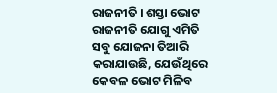ରାଜନୀତି । ଶସ୍ତା ଭୋଟ ରାଜନୀତି ଯୋଗୁ ଏମିତି ସବୁ ଯୋଜନା ତିଆରି କରାଯାଉଛି, ଯେଉଁଥିରେ କେବଳ ଭୋଟ ମିଳିବ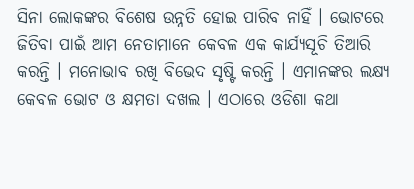ସିନା ଲୋକଙ୍କର ବିଶେଷ ଉନ୍ନତି ହୋଇ ପାରିବ ନାହିଁ । ଭୋଟରେ ଜିତିବା ପାଇଁ ଆମ ନେତାମାନେ କେବଳ ଏକ କାର୍ଯ୍ୟସୂଚି ତିଆରି କରନ୍ତି । ମନୋଭାବ ରଖି ବିଭେଦ ସୃଷ୍ଟି କରନ୍ତି । ଏମାନଙ୍କର ଲକ୍ଷ୍ୟ କେବଳ ଭୋଟ ଓ କ୍ଷମତା ଦଖଲ । ଏଠାରେ ଓଡିଶା କଥା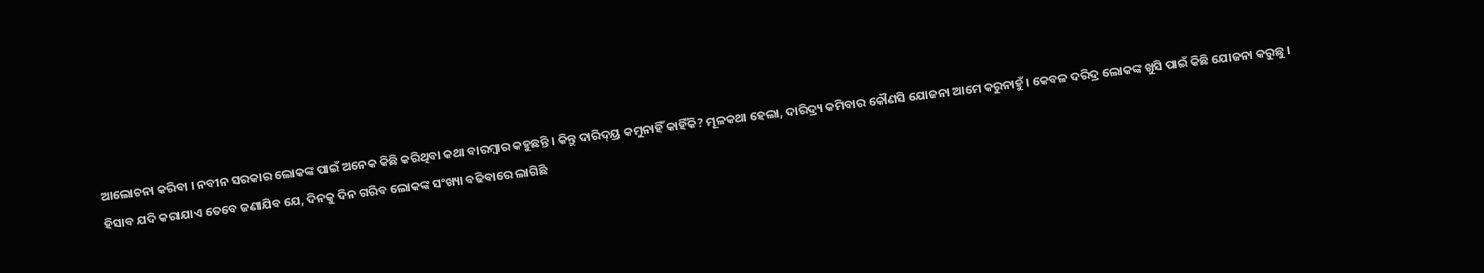ଆଲୋଚନା କରିବା । ନବୀନ ସରକାର ଲୋକଙ୍କ ପାଇଁ ଅନେକ କିଛି କରିଥିବା କଥା ବାରମ୍ବାର କହୁଛନ୍ତି । କିନ୍ତୁ ଦାରିଦ୍ୟ୍ର କମୁନାହିଁ କାହିଁକି? ମୂଳକଥା ହେଲା, ଦାରିଦ୍ର୍ୟ କମିବାର କୌଣସି ଯୋଜନା ଆମେ କରୁନାହୁଁ । କେବଳ ଦରିଦ୍ର ଲୋକଙ୍କ ଖୁସି ପାଇଁ କିଛି ଯୋଜନା କରୁଛୁ । ହିସାବ ଯଦି କରାଯାଏ ତେବେ ଜଣାଯିବ ଯେ, ଦିନକୁ ଦିନ ଗରିବ ଲୋକଙ୍କ ସଂଖ୍ୟା ବଢିବାରେ ଲାଗିଛି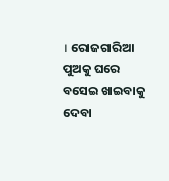। ରୋଜଗାରିଆ ପୁଅକୁ ଘରେ ବସେଇ ଖାଇବାକୁ ଦେବା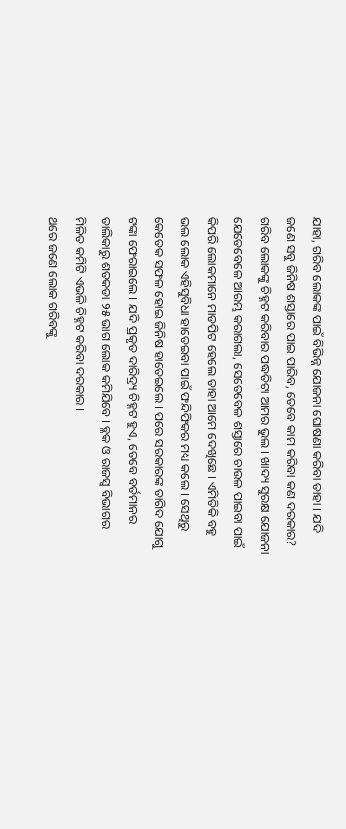ଯାହା, ଗରିବ ଲୋକଙ୍କ ପାଇଁ ବିଭିନ୍ନ ଯୋଜନା ଘୋଷଣା କରିବା ତାହା । ଯଦି ଜଣେ ସବୁ ଜିନିଷ ଶସ୍ତାରେ ପାଇ ପାରିବ, ତେବେ କାମ କରିବା କଣ ଦରକାର? ଗରିବ ଲୋକଙ୍କୁ ଚିହ୍ନଟ କରିବାର ପଦ୍ଧତିଟା ଆମର ଭୁଲ । ଖାଦ୍ୟ ସୁରକ୍ଷ ଯୋଜନା ଯେତେବେଳେ ଆରମ୍ଭ କରାଗଲା, ସେତେବେଳ ଶସ୍ତାରେ ଚାଉଳ ପାଇବା ପାଇଁ କିପରି ଲୋକମାନେ ମାଡପିଟ ହେଲେ ତାହା ଆମେ ଦେଖିଛେ । ଏମିତିକି ବହୁ ଭଲ ଲୋକ ଏହିସୁବିଧା ହାତେଇବା ପାଇଁ ଫନ୍ଦିଫିକର ମଧ୍ୟ କଲେ । ସେଥିରୁ କେତେକ ସଫଳ ହୋଇ ଜିନିଷ ହାତେଇଲେ । ପରେ ସରକାରଙ୍କ ତାଗିଦ ଯୋଗୁ ଟଙ୍କା ଫେରାଇଲେ । ଯଦି ପ୍ରକୃତ ଦାରିଦ୍ର୍ୟ ଚିହ୍ନଟ ହୁଏ, ତେବେ ବର୍ତମାନର ତାଲିକାରୁ ଶତକଡା ୨୫ ଭାଗ ଲୋକ କମିଯିବେ । ବ୍ଳକ ଓ ରାଜସ୍ୱ ବିଭାଗର ମିଳିତ କମିଟି ଏଭଳି ଚିହ୍ନଟ କରିବା ଦରକାର ।
ଥରେ ଜଣେ ଲୋକ ଗରିବଙ୍କୁ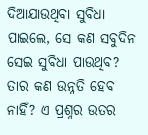ଦିଆଯାଉଥିବା ସୁବିଧା ପାଇଲେ, ସେ କଣ ସବୁଦିନ ସେଇ ସୁବିଧା ପାଉଥିବ? ତାର କଣ ଉନ୍ନତି ହେବ ନାହିଁ? ଏ ପ୍ରଶ୍ନର ଉତର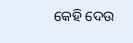କେହି ଦେଉ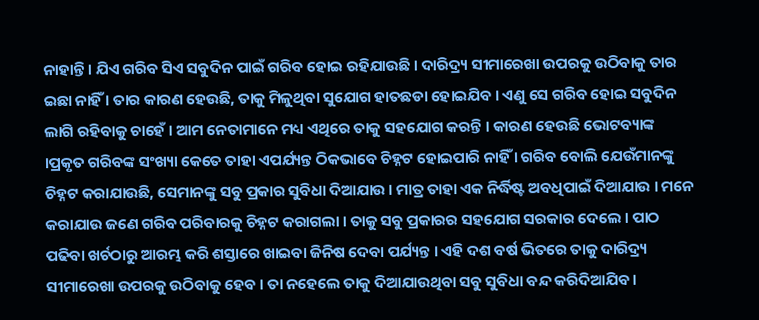ନାହାନ୍ତି । ଯିଏ ଗରିବ ସିଏ ସବୁଦିନ ପାଇଁ ଗରିବ ହୋଇ ରହିଯାଉଛି । ଦାରିଦ୍ର୍ୟ ସୀମାରେଖା ଉପରକୁ ଉଠିବାକୁ ତାର ଇଛା ନାହିଁ । ତାର କାରଣ ହେଉଛି, ତାକୁ ମିଳୁଥିବା ସୁଯୋଗ ହାତଛଡା ହୋଇଯିବ । ଏଣୁ ସେ ଗରିବ ହୋଇ ସବୁଦିନ ଲାଗି ରହିବାକୁ ଚାହେଁ । ଆମ ନେତାମାନେ ମଧ୍ୟ ଏଥିରେ ତାକୁ ସହଯୋଗ କରନ୍ତି । କାରଣ ହେଉଛି ଭୋଟବ୍ୟାଙ୍କ ।ପ୍ରକୃତ ଗରିବଙ୍କ ସଂଖ୍ୟା କେତେ ତାହା ଏପର୍ଯ୍ୟନ୍ତ ଠିକଭାବେ ଚିହ୍ନଟ ହୋଇପାରି ନାହିଁ । ଗରିବ ବୋଲି ଯେଉଁମାନଙ୍କୁ ଚିହ୍ନଟ କରାଯାଉଛି, ସେମାନଙ୍କୁ ସବୁ ପ୍ରକାର ସୁବିଧା ଦିଆଯାଉ । ମାତ୍ର ତାହା ଏକ ନିର୍ଦ୍ଧିଷ୍ଟ ଅବଧିପାଇଁ ଦିଆଯାଉ । ମନେ କରାଯାଉ ଜଣେ ଗରିବ ପରିବାରକୁ ଚିହ୍ନଟ କରାଗଲା । ତାକୁ ସବୁ ପ୍ରକାରର ସହଯୋଗ ସରକାର ଦେଲେ । ପାଠ ପଢିବା ଖର୍ଚଠାରୁ ଆରମ୍ଭ କରି ଶସ୍ତାରେ ଖାଇବା ଜିନିଷ ଦେବା ପର୍ଯ୍ୟନ୍ତ । ଏହି ଦଶ ବର୍ଷ ଭିତରେ ତାକୁ ଦାରିଦ୍ର୍ୟ ସୀମାରେଖା ଉପରକୁ ଉଠିବାକୁ ହେବ । ତା ନହେଲେ ତାକୁ ଦିଆଯାଉଥିବା ସବୁ ସୁବିଧା ବନ୍ଦ କରିଦିଆଯିବ ।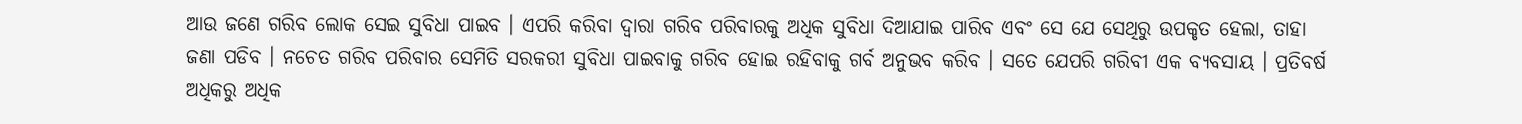ଆଉ ଜଣେ ଗରିବ ଲୋକ ସେଇ ସୁବିଧା ପାଇବ । ଏପରି କରିବା ଦ୍ୱାରା ଗରିବ ପରିବାରକୁ ଅଧିକ ସୁବିଧା ଦିଆଯାଇ ପାରିବ ଏବଂ ସେ ଯେ ସେଥିରୁ ଉପକୃତ ହେଲା, ତାହା ଜଣା ପଡିବ । ନଚେତ ଗରିବ ପରିବାର ସେମିତି ସରକରୀ ସୁବିଧା ପାଇବାକୁ ଗରିବ ହୋଇ ରହିବାକୁ ଗର୍ବ ଅନୁଭବ କରିବ । ସତେ ଯେପରି ଗରିବୀ ଏକ ବ୍ୟବସାୟ । ପ୍ରତିବର୍ଷ ଅଧିକରୁ ଅଧିକ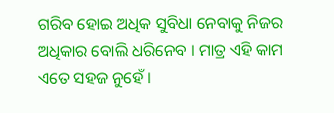ଗରିବ ହୋଇ ଅଧିକ ସୁବିଧା ନେବାକୁ ନିଜର ଅଧିକାର ବୋଲି ଧରିନେବ । ମାତ୍ର ଏହି କାମ ଏତେ ସହଜ ନୁହେଁ ।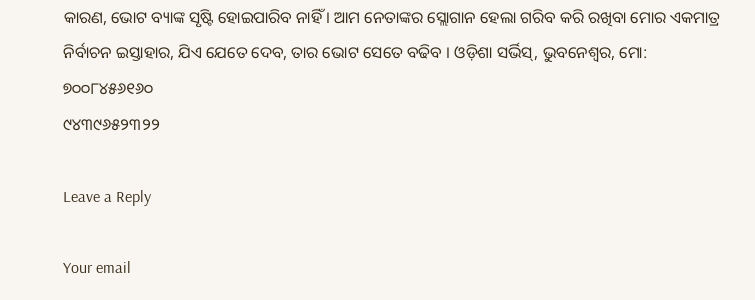କାରଣ, ଭୋଟ ବ୍ୟାଙ୍କ ସୃଷ୍ଟି ହୋଇପାରିବ ନାହିଁ । ଆମ ନେତାଙ୍କର ସ୍ଲୋଗାନ ହେଲା ଗରିବ କରି ରଖିବା ମୋର ଏକମାତ୍ର ନିର୍ବାଚନ ଇସ୍ତାହାର, ଯିଏ ଯେତେ ଦେବ, ତାର ଭୋଟ ସେତେ ବଢିବ । ଓଡ଼ିଶା ସର୍ଭିସ୍, ଭୁବନେଶ୍ୱର, ମୋ: ୭୦୦୮୪୫୬୧୬୦
୯୪୩୯୬୫୨୩୨୨

Leave a Reply

Your email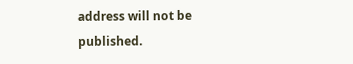address will not be published.